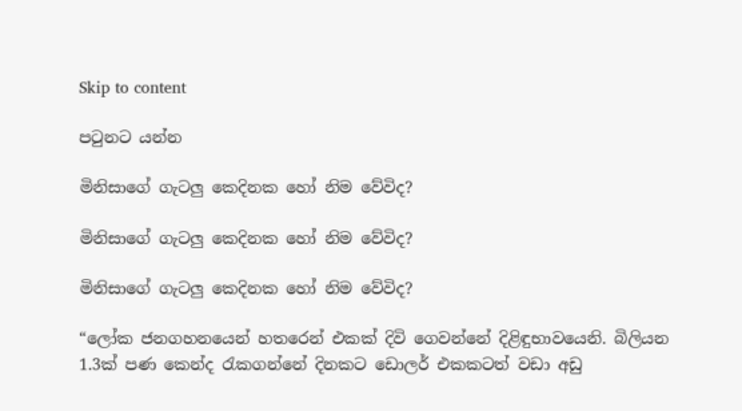Skip to content

පටුනට යන්න

මිනිසාගේ ගැටලු කෙදිනක හෝ නිම වේවිද?

මිනිසාගේ ගැටලු කෙදිනක හෝ නිම වේවිද?

මිනිසාගේ ගැටලු කෙදිනක හෝ නිම වේවිද?

“ලෝක ජනගහනයෙන් හතරෙන් එකක් දිවි ගෙවන්නේ දිළිඳුභාවයෙනි. බිලියන 1.3ක් පණ කෙන්ද රැකගන්නේ දිනකට ඩොලර් එකකටත් වඩා අඩු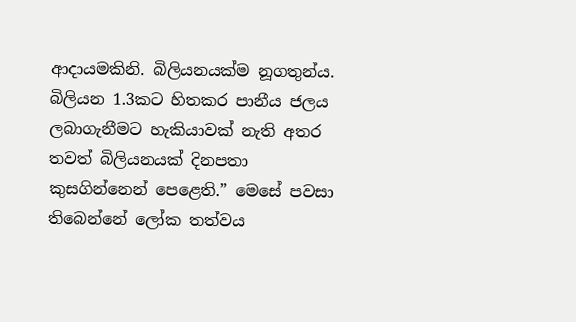ආදායමකිනි. බිලියනයක්ම නූගතුන්ය. බිලියන 1.3කට හිතකර පානීය ජලය ලබාගැනීමට හැකියාවක් නැති අතර තවත් බිලියනයක් දිනපතා කුසගින්නෙන් පෙළෙති.” මෙසේ පවසා තිබෙන්නේ ලෝක තත්වය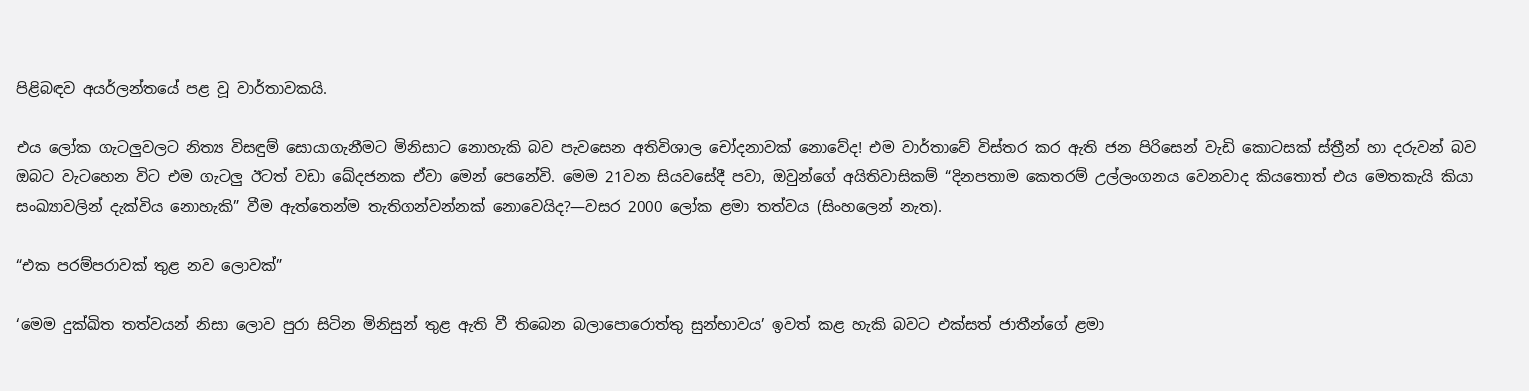පිළිබඳව අයර්ලන්තයේ පළ වූ වාර්තාවකයි.

එය ලෝක ගැටලුවලට නිත්‍ය විසඳුම් සොයාගැනීමට මිනිසාට නොහැකි බව පැවසෙන අතිවිශාල චෝදනාවක් නොවේද! එම වාර්තාවේ විස්තර කර ඇති ජන පිරිසෙන් වැඩි කොටසක් ස්ත්‍රීන් හා දරුවන් බව ඔබට වැටහෙන විට එම ගැටලු ඊටත් වඩා ඛේදජනක ඒවා මෙන් පෙනේවි. මෙම 21වන සියවසේදී පවා, ඔවුන්ගේ අයිතිවාසිකම් “දිනපතාම කෙතරම් උල්ලංගනය වෙනවාද කියතොත් එය මෙතකැයි කියා සංඛ්‍යාවලින් දැක්විය නොහැකි” වීම ඇත්තෙන්ම තැතිගන්වන්නක් නොවෙයිද?—වසර 2000 ලෝක ළමා තත්වය (සිංහලෙන් නැත).

“එක පරම්පරාවක් තුළ නව ලොවක්”

‘මෙම දුක්ඛිත තත්වයන් නිසා ලොව පුරා සිටින මිනිසුන් තුළ ඇති වී තිබෙන බලාපොරොත්තු සුන්භාවය’ ඉවත් කළ හැකි බවට එක්සත් ජාතීන්ගේ ළමා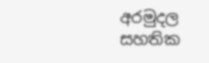අරමුදල සහතික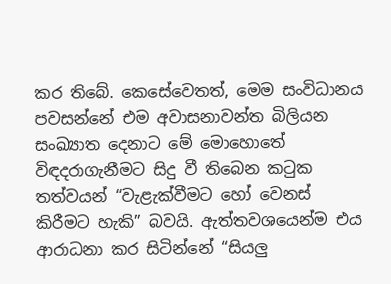කර තිබේ. කෙසේවෙතත්, මෙම සංවිධානය පවසන්නේ එම අවාසනාවන්ත බිලියන සංඛ්‍යාත දෙනාට මේ මොහොතේ විඳදරාගැනීමට සිදු වී තිබෙන කටුක තත්වයන් “වැළැක්වීමට හෝ වෙනස් කිරීමට හැකි” බවයි. ඇත්තවශයෙන්ම එය ආරාධනා කර සිටින්නේ “සියලු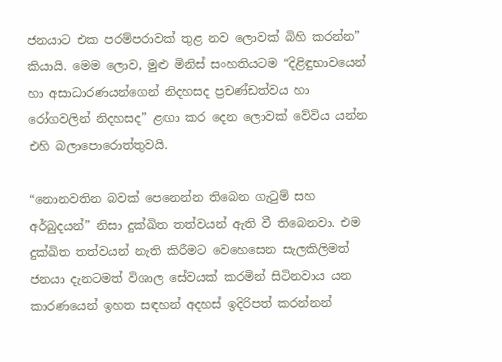ජනයාට එක පරම්පරාවක් තුළ නව ලොවක් බිහි කරන්න” කියායි. මෙම ලොව, මුළු මිනිස් සංහතියටම “දිළිඳුභාවයෙන් හා අසාධාරණයන්ගෙන් නිදහසද ප්‍රචණ්ඩත්වය හා රෝගවලින් නිදහසද” ළඟා කර දෙන ලොවක් වේවිය යන්න එහි බලාපොරොත්තුවයි.

“නොනවතින බවක් පෙනෙන්න තිබෙන ගැටුම් සහ අර්බුදයන්” නිසා දුක්ඛිත තත්වයන් ඇති වී තිබෙනවා. එම දුක්ඛිත තත්වයන් නැති කිරීමට වෙහෙසෙන සැලකිලිමත් ජනයා දැනටමත් විශාල සේවයක් කරමින් සිටිනවාය යන කාරණයෙන් ඉහත සඳහන් අදහස් ඉදිරිපත් කරන්නන්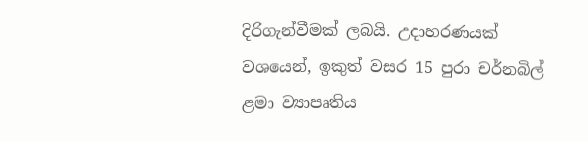දිරිගැන්වීමක් ලබයි. උදාහරණයක් වශයෙන්, ඉකුත් වසර 15 පුරා චර්නබිල් ළමා ව්‍යාපෘතිය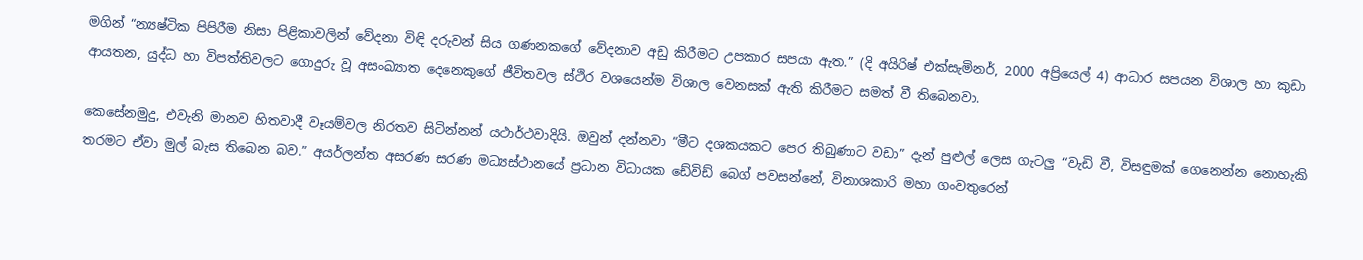මගින් “න්‍යෂ්ටික පිපිරීම නිසා පිළිකාවලින් වේදනා විඳි දරුවන් සිය ගණනකගේ වේදනාව අඩු කිරීමට උපකාර සපයා ඇත.” (දි අයිරිෂ් එක්සැමිනර්, 2000 අප්‍රියෙල් 4) ආධාර සපයන විශාල හා කුඩා ආයතන, යුද්ධ හා විපත්තිවලට ගොදුරු වූ අසංඛ්‍යාත දෙනෙකුගේ ජීවිතවල ස්ථිර වශයෙන්ම විශාල වෙනසක් ඇති කිරීමට සමත් වී තිබෙනවා.

කෙසේනමුදු, එවැනි මානව හිතවාදී වෑයම්වල නිරතව සිටින්නන් යථාර්ථවාදියි. ඔවුන් දන්නවා “මීට දශකයකට පෙර තිබුණාට වඩා” දැන් පුළුල් ලෙස ගැටලු “වැඩි වී, විසඳුමක් ගෙනෙන්න නොහැකි තරමට ඒවා මුල් බැස තිබෙන බව.” අයර්ලන්ත අසරණ සරණ මධ්‍යස්ථානයේ ප්‍රධාන විධායක ඩේවිඩ් බෙග් පවසන්නේ, විනාශකාරි මහා ගංවතුරෙන්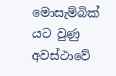මොසැම්බික් යට වුණු අවස්ථාවේ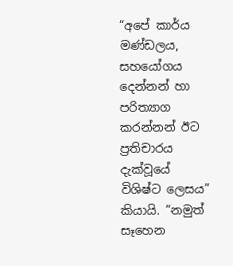“අපේ කාර්ය මණ්ඩලය, සහයෝගය දෙන්නන් හා පරිත්‍යාග කරන්නන් ඊට ප්‍රතිචාරය දැක්වූයේ විශිෂ්ට ලෙසය” කියායි. “නමුත් සෑහෙන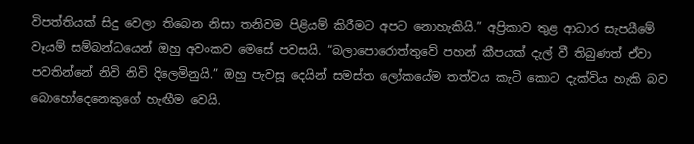විපත්තියක් සිදු වෙලා තිබෙන නිසා තනිවම පිළියම් කිරීමට අපට නොහැකියි.” අප්‍රිකාව තුළ ආධාර සැපයීමේ වෑයම් සම්බන්ධයෙන් ඔහු අවංකව මෙසේ පවසයි. “බලාපොරොත්තුවේ පහන් කීපයක් දැල් වී තිබුණත් ඒවා පවතින්නේ නිවි නිවි දිලෙමිනුයි.” ඔහු පැවසූ දෙයින් සමස්ත ලෝකයේම තත්වය කැටි කොට දැක්විය හැකි බව බොහෝදෙනෙකුගේ හැඟීම වෙයි.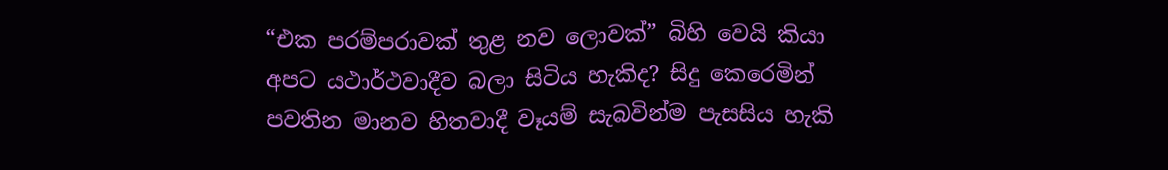“එක පරම්පරාවක් තුළ නව ලොවක්” බිහි වෙයි කියා අපට යථාර්ථවාදීව බලා සිටිය හැකිද? සිදු කෙරෙමින් පවතින මානව හිතවාදී වෑයම් සැබවින්ම පැසසිය හැකි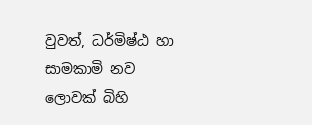වුවත්, ධර්මිෂ්ඨ හා සාමකාමි නව ලොවක් බිහි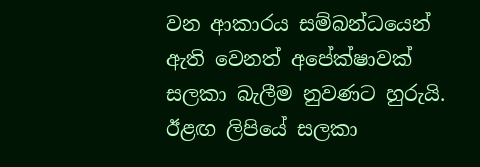වන ආකාරය සම්බන්ධයෙන් ඇති වෙනත් අපේක්ෂාවක් සලකා බැලීම නුවණට හුරුයි. ඊළඟ ලිපියේ සලකා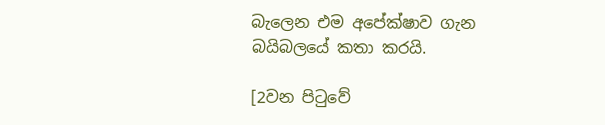බැලෙන එම අපේක්ෂාව ගැන බයිබලයේ කතා කරයි.

[2වන පිටුවේ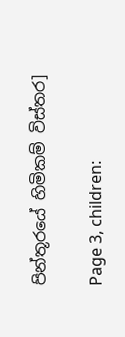පින්තූරයේ හිමිකම් විස්තර]

Page 3, children: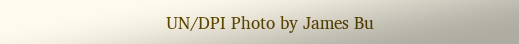UN/DPI Photo by James Bu